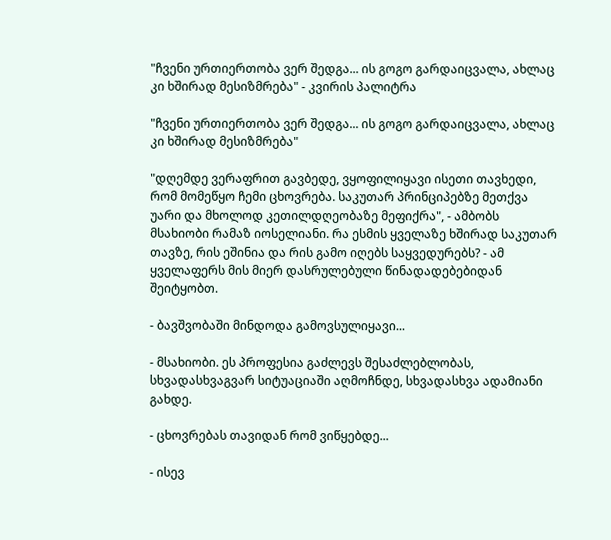"ჩვენი ურთიერთობა ვერ შედგა... ის გოგო გარდაიცვალა, ახლაც კი ხშირად მესიზმრება" - კვირის პალიტრა

"ჩვენი ურთიერთობა ვერ შედგა... ის გოგო გარდაიცვალა, ახლაც კი ხშირად მესიზმრება"

"დღემდე ვერაფრით გავბედე, ვყოფილიყავი ისეთი თავხედი, რომ მომეწყო ჩემი ცხოვრება. საკუთარ პრინციპებზე მეთქვა უარი და მხოლოდ კეთილდღეობაზე მეფიქრა", - ამბობს მსახიობი რამაზ იოსელიანი. რა ესმის ყველაზე ხშირად საკუთარ თავზე, რის ეშინია და რის გამო იღებს საყვედურებს? - ამ ყველაფერს მის მიერ დასრულებული წინადადებებიდან შეიტყობთ.

- ბავშვობაში მინდოდა გამოვსულიყავი...

- მსახიობი. ეს პროფესია გაძლევს შესაძლებლობას, სხვადასხვაგვარ სიტუაციაში აღმოჩნდე, სხვადასხვა ადამიანი გახდე.

- ცხოვრებას თავიდან რომ ვიწყებდე...

- ისევ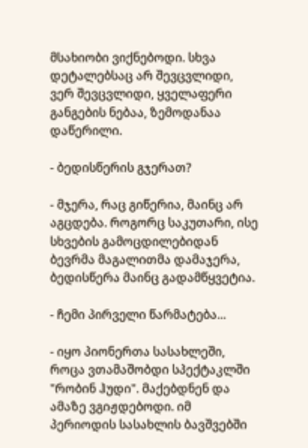მსახიობი ვიქნებოდი. სხვა დეტალებსაც არ შევცვლიდი, ვერ შევცვლიდი, ყველაფერი განგების ნებაა, ზემოდანაა დაწერილი.

- ბედისწერის გჯერათ?

- მჯერა, რაც გიწერია, მაინც არ აგცდება. როგორც საკუთარი, ისე სხვების გამოცდილებიდან ბევრმა მაგალითმა დამაჯერა, ბედისწერა მაინც გადამწყვეტია.

- ჩემი პირველი წარმატება...

- იყო პიონერთა სასახლეში, როცა ვთამაშობდი სპექტაკლში "რობინ ჰუდი". მაქებდნენ და ამაზე ვგიჟდებოდი. იმ პერიოდის სასახლის ბავშვებში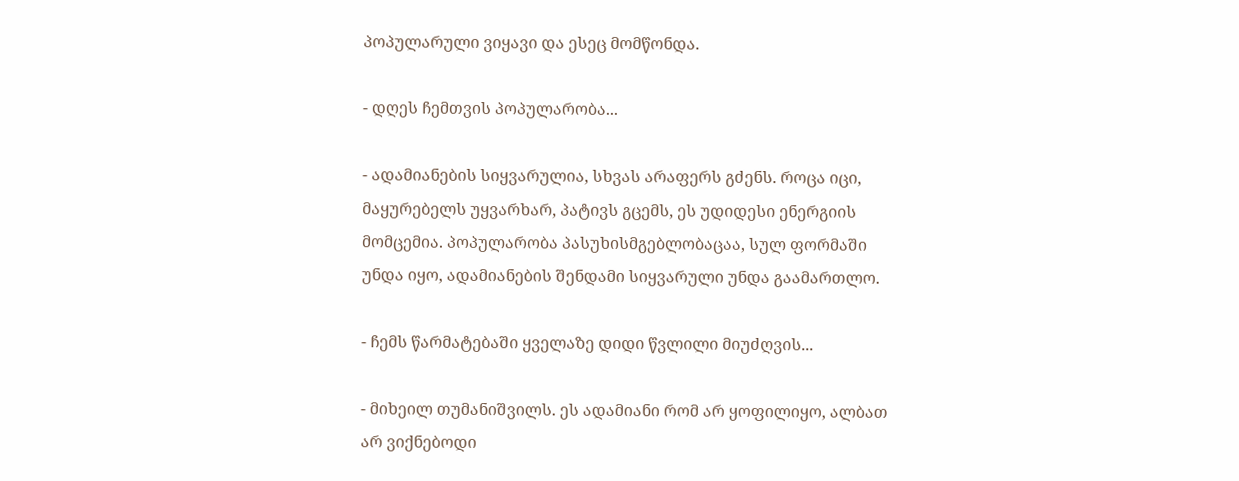პოპულარული ვიყავი და ესეც მომწონდა.

- დღეს ჩემთვის პოპულარობა...

- ადამიანების სიყვარულია, სხვას არაფერს გძენს. როცა იცი, მაყურებელს უყვარხარ, პატივს გცემს, ეს უდიდესი ენერგიის მომცემია. პოპულარობა პასუხისმგებლობაცაა, სულ ფორმაში უნდა იყო, ადამიანების შენდამი სიყვარული უნდა გაამართლო.

- ჩემს წარმატებაში ყველაზე დიდი წვლილი მიუძღვის...

- მიხეილ თუმანიშვილს. ეს ადამიანი რომ არ ყოფილიყო, ალბათ არ ვიქნებოდი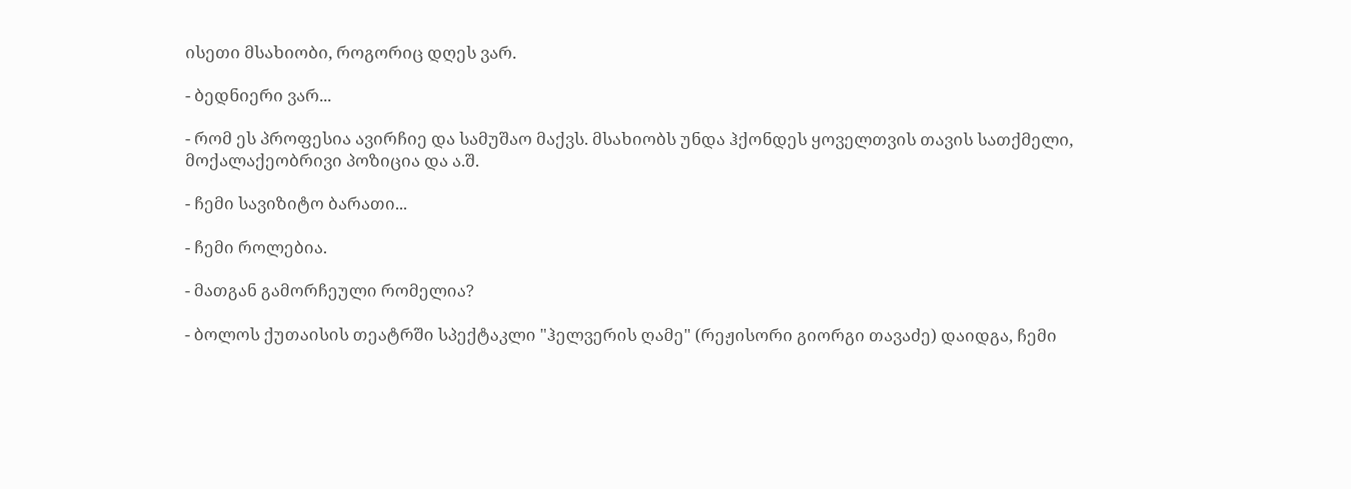ისეთი მსახიობი, როგორიც დღეს ვარ.

- ბედნიერი ვარ...

- რომ ეს პროფესია ავირჩიე და სამუშაო მაქვს. მსახიობს უნდა ჰქონდეს ყოველთვის თავის სათქმელი, მოქალაქეობრივი პოზიცია და ა.შ.

- ჩემი სავიზიტო ბარათი...

- ჩემი როლებია.

- მათგან გამორჩეული რომელია?

- ბოლოს ქუთაისის თეატრში სპექტაკლი "ჰელვერის ღამე" (რეჟისორი გიორგი თავაძე) დაიდგა, ჩემი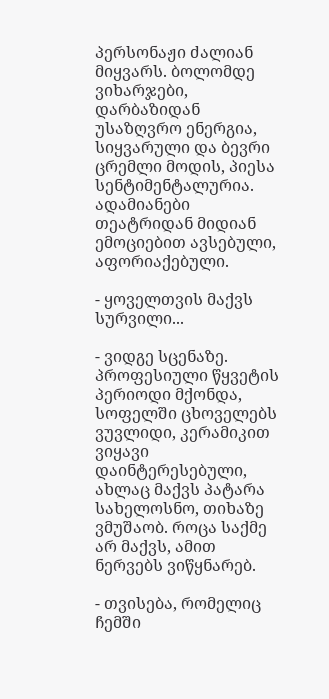პერსონაჟი ძალიან მიყვარს. ბოლომდე ვიხარჯები, დარბაზიდან უსაზღვრო ენერგია, სიყვარული და ბევრი ცრემლი მოდის, პიესა სენტიმენტალურია. ადამიანები თეატრიდან მიდიან ემოციებით ავსებული, აფორიაქებული.

- ყოველთვის მაქვს სურვილი...

- ვიდგე სცენაზე. პროფესიული წყვეტის პერიოდი მქონდა, სოფელში ცხოველებს ვუვლიდი, კერამიკით ვიყავი დაინტერესებული, ახლაც მაქვს პატარა სახელოსნო, თიხაზე ვმუშაობ. როცა საქმე არ მაქვს, ამით ნერვებს ვიწყნარებ.

- თვისება, რომელიც ჩემში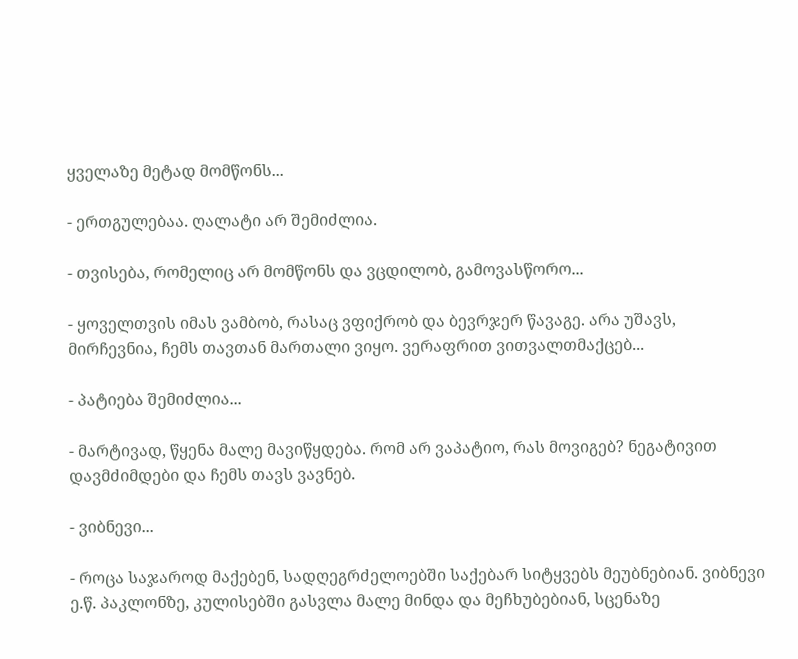ყველაზე მეტად მომწონს...

- ერთგულებაა. ღალატი არ შემიძლია.

- თვისება, რომელიც არ მომწონს და ვცდილობ, გამოვასწორო...

- ყოველთვის იმას ვამბობ, რასაც ვფიქრობ და ბევრჯერ წავაგე. არა უშავს, მირჩევნია, ჩემს თავთან მართალი ვიყო. ვერაფრით ვითვალთმაქცებ...

- პატიება შემიძლია...

- მარტივად, წყენა მალე მავიწყდება. რომ არ ვაპატიო, რას მოვიგებ? ნეგატივით დავმძიმდები და ჩემს თავს ვავნებ.

- ვიბნევი...

- როცა საჯაროდ მაქებენ, სადღეგრძელოებში საქებარ სიტყვებს მეუბნებიან. ვიბნევი ე.წ. პაკლონზე, კულისებში გასვლა მალე მინდა და მეჩხუბებიან, სცენაზე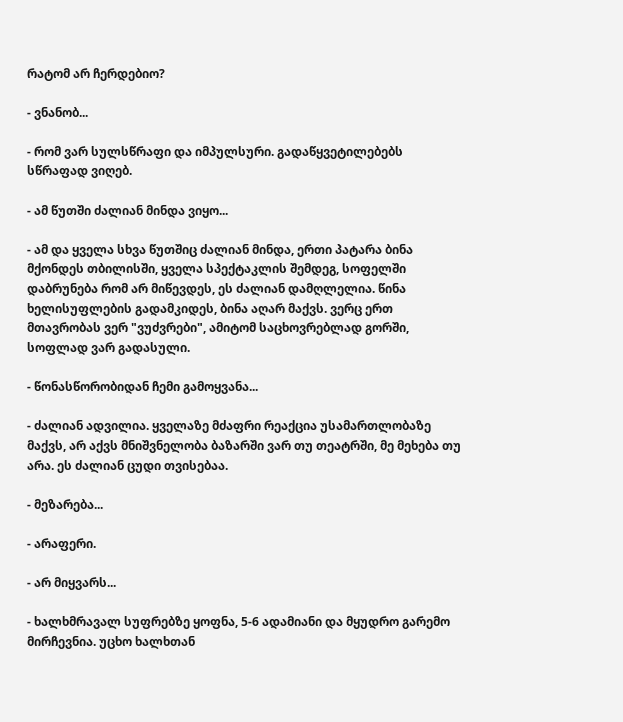რატომ არ ჩერდებიო?

- ვნანობ...

- რომ ვარ სულსწრაფი და იმპულსური. გადაწყვეტილებებს სწრაფად ვიღებ.

- ამ წუთში ძალიან მინდა ვიყო...

- ამ და ყველა სხვა წუთშიც ძალიან მინდა, ერთი პატარა ბინა მქონდეს თბილისში, ყველა სპექტაკლის შემდეგ, სოფელში დაბრუნება რომ არ მიწევდეს, ეს ძალიან დამღლელია. წინა ხელისუფლების გადამკიდეს, ბინა აღარ მაქვს. ვერც ერთ მთავრობას ვერ "ვუძვრები", ამიტომ საცხოვრებლად გორში, სოფლად ვარ გადასული.

- წონასწორობიდან ჩემი გამოყვანა...

- ძალიან ადვილია. ყველაზე მძაფრი რეაქცია უსამართლობაზე მაქვს, არ აქვს მნიშვნელობა ბაზარში ვარ თუ თეატრში, მე მეხება თუ არა. ეს ძალიან ცუდი თვისებაა.

- მეზარება...

- არაფერი.

- არ მიყვარს...

- ხალხმრავალ სუფრებზე ყოფნა, 5-6 ადამიანი და მყუდრო გარემო მირჩევნია. უცხო ხალხთან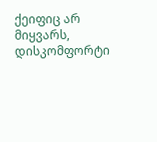ქეიფიც არ მიყვარს, დისკომფორტი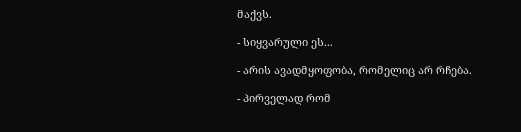მაქვს.

- სიყვარული ეს...

- არის ავადმყოფობა, რომელიც არ რჩება.

- პირველად რომ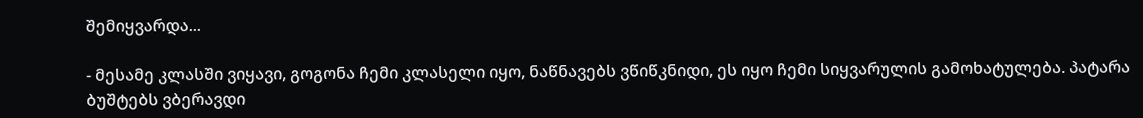შემიყვარდა...

- მესამე კლასში ვიყავი, გოგონა ჩემი კლასელი იყო, ნაწნავებს ვწიწკნიდი, ეს იყო ჩემი სიყვარულის გამოხატულება. პატარა ბუშტებს ვბერავდი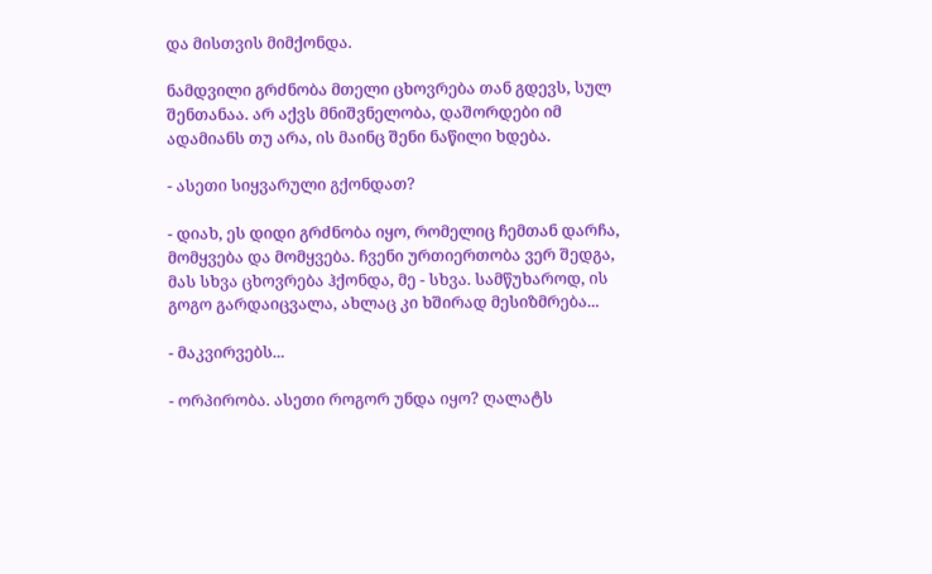და მისთვის მიმქონდა.

ნამდვილი გრძნობა მთელი ცხოვრება თან გდევს, სულ შენთანაა. არ აქვს მნიშვნელობა, დაშორდები იმ ადამიანს თუ არა, ის მაინც შენი ნაწილი ხდება.

- ასეთი სიყვარული გქონდათ?

- დიახ, ეს დიდი გრძნობა იყო, რომელიც ჩემთან დარჩა, მომყვება და მომყვება. ჩვენი ურთიერთობა ვერ შედგა, მას სხვა ცხოვრება ჰქონდა, მე - სხვა. სამწუხაროდ, ის გოგო გარდაიცვალა, ახლაც კი ხშირად მესიზმრება...

- მაკვირვებს...

- ორპირობა. ასეთი როგორ უნდა იყო? ღალატს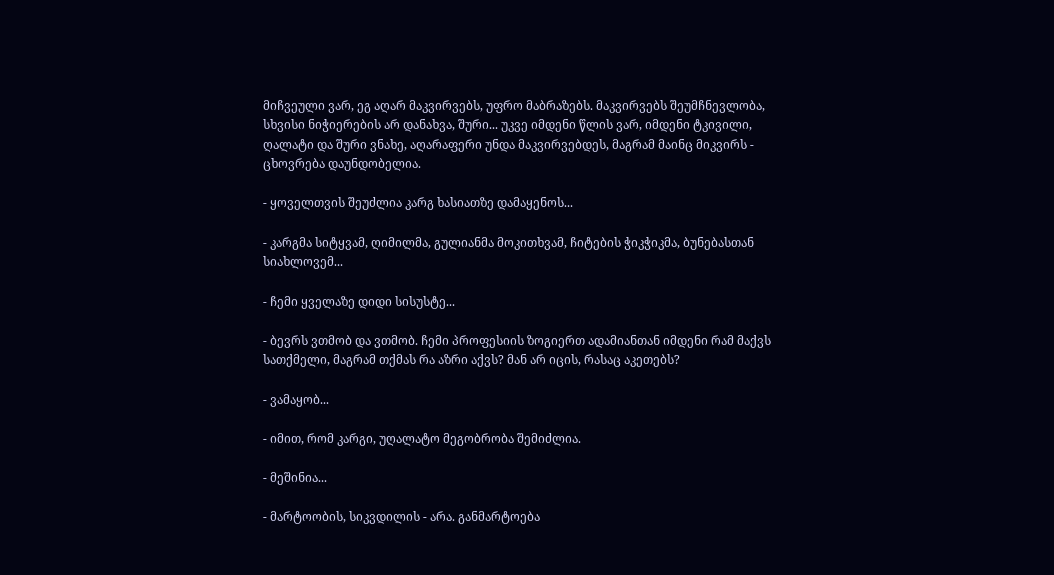მიჩვეული ვარ, ეგ აღარ მაკვირვებს, უფრო მაბრაზებს. მაკვირვებს შეუმჩნევლობა, სხვისი ნიჭიერების არ დანახვა, შური... უკვე იმდენი წლის ვარ, იმდენი ტკივილი, ღალატი და შური ვნახე, აღარაფერი უნდა მაკვირვებდეს, მაგრამ მაინც მიკვირს - ცხოვრება დაუნდობელია.

- ყოველთვის შეუძლია კარგ ხასიათზე დამაყენოს...

- კარგმა სიტყვამ, ღიმილმა, გულიანმა მოკითხვამ, ჩიტების ჭიკჭიკმა, ბუნებასთან სიახლოვემ...

- ჩემი ყველაზე დიდი სისუსტე...

- ბევრს ვთმობ და ვთმობ. ჩემი პროფესიის ზოგიერთ ადამიანთან იმდენი რამ მაქვს სათქმელი, მაგრამ თქმას რა აზრი აქვს? მან არ იცის, რასაც აკეთებს?

- ვამაყობ...

- იმით, რომ კარგი, უღალატო მეგობრობა შემიძლია.

- მეშინია...

- მარტოობის, სიკვდილის - არა. განმარტოება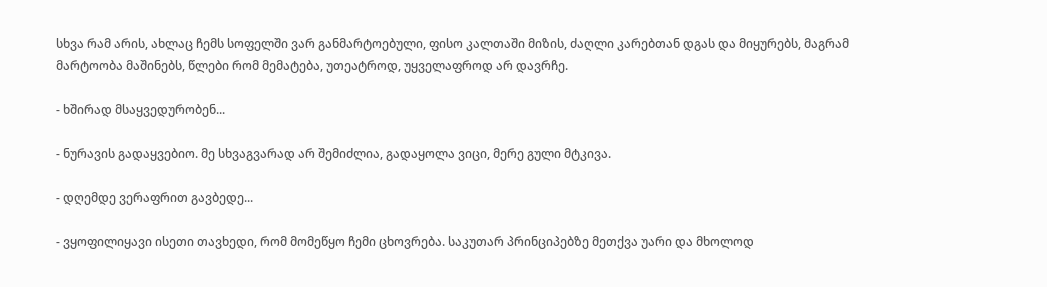სხვა რამ არის, ახლაც ჩემს სოფელში ვარ განმარტოებული, ფისო კალთაში მიზის, ძაღლი კარებთან დგას და მიყურებს, მაგრამ მარტოობა მაშინებს, წლები რომ მემატება, უთეატროდ, უყველაფროდ არ დავრჩე.

- ხშირად მსაყვედურობენ...

- ნურავის გადაყვებიო. მე სხვაგვარად არ შემიძლია, გადაყოლა ვიცი, მერე გული მტკივა.

- დღემდე ვერაფრით გავბედე...

- ვყოფილიყავი ისეთი თავხედი, რომ მომეწყო ჩემი ცხოვრება. საკუთარ პრინციპებზე მეთქვა უარი და მხოლოდ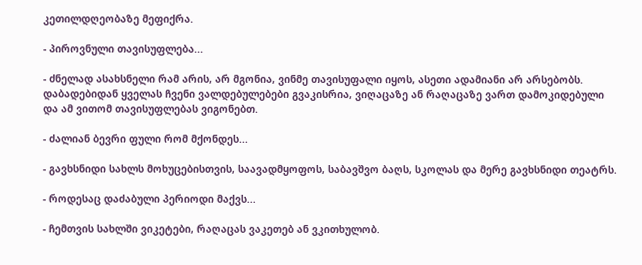კეთილდღეობაზე მეფიქრა.

- პიროვნული თავისუფლება...

- ძნელად ასახსნელი რამ არის, არ მგონია, ვინმე თავისუფალი იყოს, ასეთი ადამიანი არ არსებობს. დაბადებიდან ყველას ჩვენი ვალდებულებები გვაკისრია, ვიღაცაზე ან რაღაცაზე ვართ დამოკიდებული და ამ ვითომ თავისუფლებას ვიგონებთ.

- ძალიან ბევრი ფული რომ მქონდეს...

- გავხსნიდი სახლს მოხუცებისთვის, საავადმყოფოს, საბავშვო ბაღს, სკოლას და მერე გავხსნიდი თეატრს.

- როდესაც დაძაბული პერიოდი მაქვს...

- ჩემთვის სახლში ვიკეტები, რაღაცას ვაკეთებ ან ვკითხულობ.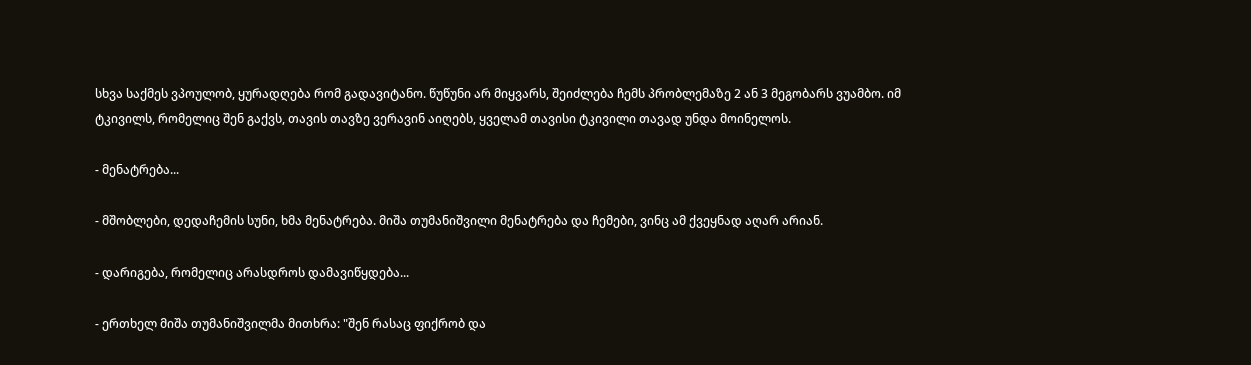სხვა საქმეს ვპოულობ, ყურადღება რომ გადავიტანო. წუწუნი არ მიყვარს, შეიძლება ჩემს პრობლემაზე 2 ან 3 მეგობარს ვუამბო. იმ ტკივილს, რომელიც შენ გაქვს, თავის თავზე ვერავინ აიღებს, ყველამ თავისი ტკივილი თავად უნდა მოინელოს.

- მენატრება...

- მშობლები, დედაჩემის სუნი, ხმა მენატრება. მიშა თუმანიშვილი მენატრება და ჩემები, ვინც ამ ქვეყნად აღარ არიან.

- დარიგება, რომელიც არასდროს დამავიწყდება...

- ერთხელ მიშა თუმანიშვილმა მითხრა: "შენ რასაც ფიქრობ და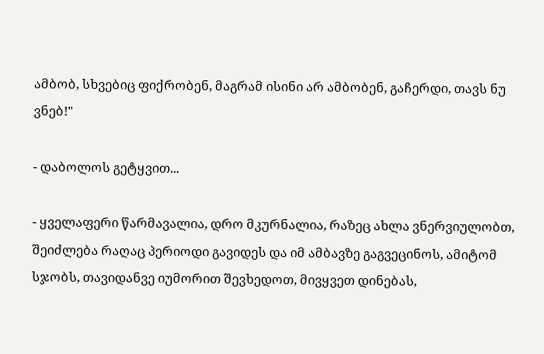ამბობ, სხვებიც ფიქრობენ, მაგრამ ისინი არ ამბობენ, გაჩერდი, თავს ნუ ვნებ!"

- დაბოლოს გეტყვით...

- ყველაფერი წარმავალია, დრო მკურნალია, რაზეც ახლა ვნერვიულობთ, შეიძლება რაღაც პერიოდი გავიდეს და იმ ამბავზე გაგვეცინოს, ამიტომ სჯობს, თავიდანვე იუმორით შევხედოთ, მივყვეთ დინებას,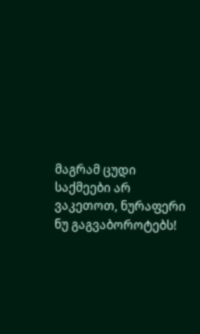მაგრამ ცუდი საქმეები არ ვაკეთოთ, ნურაფერი ნუ გაგვაბოროტებს!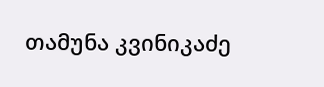თამუნა კვინიკაძე